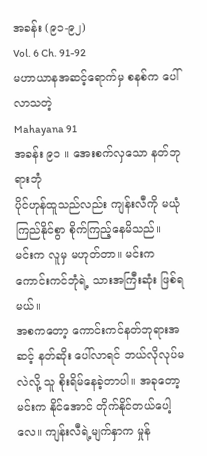အခန်း (၉၁-၉၂)
Vol. 6 Ch. 91-92
မဟာယာနအဆင့်ရောက်မှ စနစ်က ပေါ်လာသတဲ့
Mahayana 91
အခန်း ၉၁ ။ အေးစက်လှသော နတ်ဘုရားဘုံ
ပိုင်ဟုန်ထူသည်လည်း ကျန်းလီကို မယုံကြည်နိုင်စွာ စိုက်ကြည့်နေမိသည်။
မင်းက လူမှ မဟုတ်တာ။ မင်းက ကောင်းကင်ဘုံရဲ့ သားအကြီးဆုံး ဖြစ်ရမယ်။
အစကတော့ ကောင်းကင်နတ်ဘုရားအဆင့် နတ်ဆိုး ပေါ်လာရင် ဘယ်လိုလုပ်မလဲလို့ သူ စိုးရိမ်နေခဲ့တာပါ။ အခုတော့ မင်းက နိုင်အောင် တိုက်နိုင်တယ်ပေါ့လေ။ ကျန်းလီရဲ့မျက်နှာက မှုန်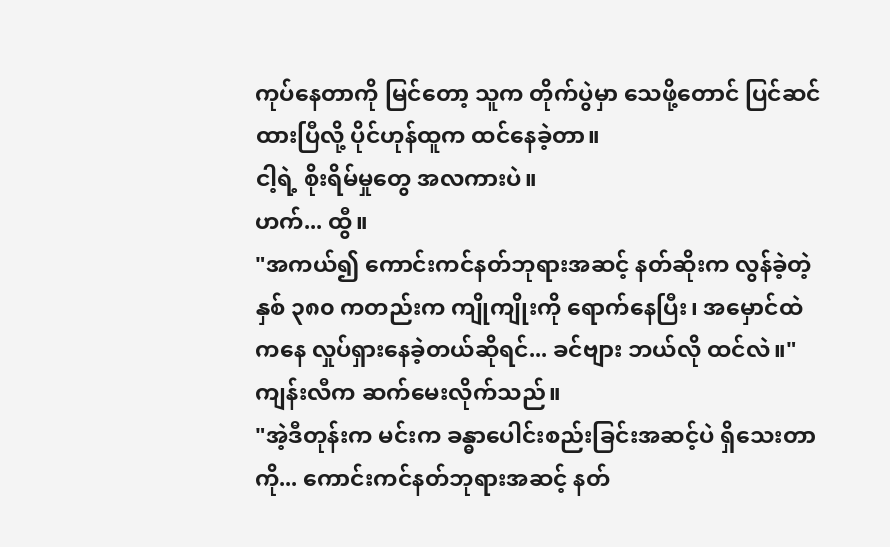ကုပ်နေတာကို မြင်တော့ သူက တိုက်ပွဲမှာ သေဖို့တောင် ပြင်ဆင်ထားပြီလို့ ပိုင်ဟုန်ထူက ထင်နေခဲ့တာ။
ငါ့ရဲ့ စိုးရိမ်မှုတွေ အလကားပဲ။
ဟက်... ထွီ။
"အကယ်၍ ကောင်းကင်နတ်ဘုရားအဆင့် နတ်ဆိုးက လွန်ခဲ့တဲ့ နှစ် ၃၈၀ ကတည်းက ကျိုကျိုးကို ရောက်နေပြီး၊ အမှောင်ထဲကနေ လှုပ်ရှားနေခဲ့တယ်ဆိုရင်... ခင်ဗျား ဘယ်လို ထင်လဲ။" ကျန်းလီက ဆက်မေးလိုက်သည်။
"အဲ့ဒီတုန်းက မင်းက ခန္ဓာပေါင်းစည်းခြင်းအဆင့်ပဲ ရှိသေးတာကို... ကောင်းကင်နတ်ဘုရားအဆင့် နတ်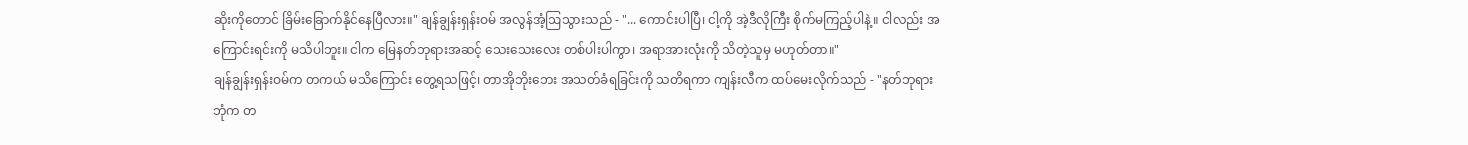ဆိုးကိုတောင် ခြိမ်းခြောက်နိုင်နေပြီလား။" ချန်ချွန်းရှန်းဝမ် အလွန်အံ့ဩသွားသည် - "... ကောင်းပါပြီ၊ ငါ့ကို အဲ့ဒီလိုကြီး စိုက်မကြည့်ပါနဲ့။ ငါလည်း အကြောင်းရင်းကို မသိပါဘူး။ ငါက မြေနတ်ဘုရားအဆင့် သေးသေးလေး တစ်ပါးပါကွာ၊ အရာအားလုံးကို သိတဲ့သူမှ မဟုတ်တာ။"
ချန်ချွန်းရှန်းဝမ်က တကယ် မသိကြောင်း တွေ့ရသဖြင့်၊ တာအိုဘိုးဘေး အသတ်ခံရခြင်းကို သတိရကာ ကျန်းလီက ထပ်မေးလိုက်သည် - "နတ်ဘုရားဘုံက တ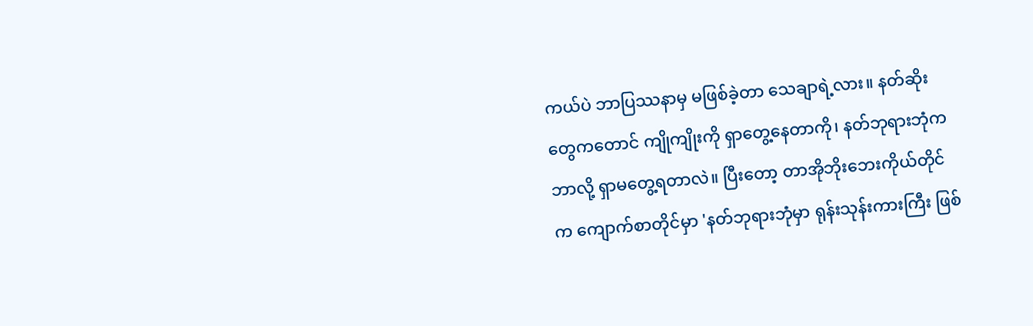ကယ်ပဲ ဘာပြဿနာမှ မဖြစ်ခဲ့တာ သေချာရဲ့လား။ နတ်ဆိုးတွေကတောင် ကျိုကျိုးကို ရှာတွေ့နေတာကို၊ နတ်ဘုရားဘုံက ဘာလို့ ရှာမတွေ့ရတာလဲ။ ပြီးတော့ တာအိုဘိုးဘေးကိုယ်တိုင်က ကျောက်စာတိုင်မှာ 'နတ်ဘုရားဘုံမှာ ရုန်းသုန်းကားကြီး ဖြစ်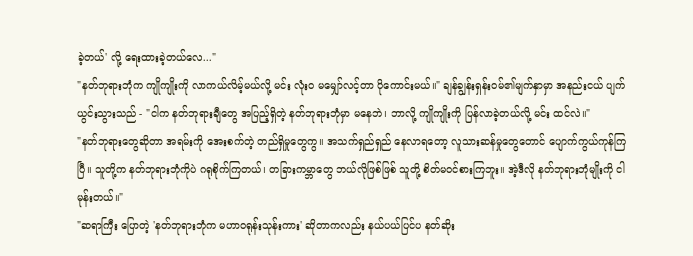ခဲ့တယ်' လို့ ရေးထားခဲ့တယ်လေ..."
"နတ်ဘုရားဘုံက ကျိုကျိုးကို လာကယ်လိမ့်မယ်လို့ မင်း လုံးဝ မမျှော်လင့်တာ ပိုကောင်းမယ်။" ချန်ချွန်းရှန်းဝမ်၏မျက်နှာမှာ အနည်းငယ် ပျက်ယွင်းသွားသည် - "ငါက နတ်ဘုရားချီတွေ အပြည့်ရှိတဲ့ နတ်ဘုရားဘုံမှာ မနေဘဲ၊ ဘာလို့ ကျိုကျိုးကို ပြန်လာခဲ့တယ်လို့ မင်း ထင်လဲ။"
"နတ်ဘုရားတွေဆိုတာ အရမ်းကို အေးစက်တဲ့ တည်ရှိမှုတွေကွ။ အသက်ရှည်ရှည် နေလာရတော့ လူသားဆန်မှုတွေတောင် ပျောက်ကွယ်ကုန်ကြပြီ။ သူတို့က နတ်ဘုရားဘုံကိုပဲ ဂရုစိုက်ကြတယ်၊ တခြားကမ္ဘာတွေ ဘယ်လိုဖြစ်ဖြစ် သူတို့ စိတ်မဝင်စားကြဘူး။ အဲ့ဒီလို နတ်ဘုရားဘုံမျိုးကို ငါ မုန်းတယ်။"
"ဆရာကြီး ပြောတဲ့ 'နတ်ဘုရားဘုံက မဟာဝရုန်းသုန်းကား' ဆိုတာကလည်း နယ်ပယ်ပြင်ပ နတ်ဆိုး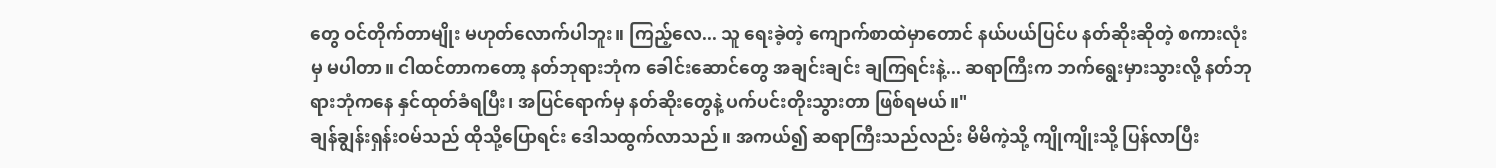တွေ ဝင်တိုက်တာမျိုး မဟုတ်လောက်ပါဘူး။ ကြည့်လေ... သူ ရေးခဲ့တဲ့ ကျောက်စာထဲမှာတောင် နယ်ပယ်ပြင်ပ နတ်ဆိုးဆိုတဲ့ စကားလုံးမှ မပါတာ။ ငါထင်တာကတော့ နတ်ဘုရားဘုံက ခေါင်းဆောင်တွေ အချင်းချင်း ချကြရင်းနဲ့... ဆရာကြီးက ဘက်ရွေးမှားသွားလို့ နတ်ဘုရားဘုံကနေ နှင်ထုတ်ခံရပြီး၊ အပြင်ရောက်မှ နတ်ဆိုးတွေနဲ့ ပက်ပင်းတိုးသွားတာ ဖြစ်ရမယ်။"
ချန်ချွန်းရှန်းဝမ်သည် ထိုသို့ပြောရင်း ဒေါသထွက်လာသည်။ အကယ်၍ ဆရာကြီးသည်လည်း မိမိကဲ့သို့ ကျိုကျိုးသို့ ပြန်လာပြီး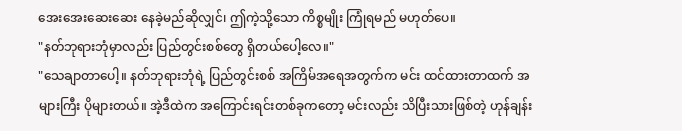အေးအေးဆေးဆေး နေခဲ့မည်ဆိုလျှင်၊ ဤကဲ့သို့သော ကိစ္စမျိုး ကြုံရမည် မဟုတ်ပေ။
"နတ်ဘုရားဘုံမှာလည်း ပြည်တွင်းစစ်တွေ ရှိတယ်ပေါ့လေ။"
"သေချာတာပေါ့။ နတ်ဘုရားဘုံရဲ့ ပြည်တွင်းစစ် အကြိမ်အရေအတွက်က မင်း ထင်ထားတာထက် အများကြီး ပိုများတယ်။ အဲ့ဒီထဲက အကြောင်းရင်းတစ်ခုကတော့ မင်းလည်း သိပြီးသားဖြစ်တဲ့ ဟုန်ချန်း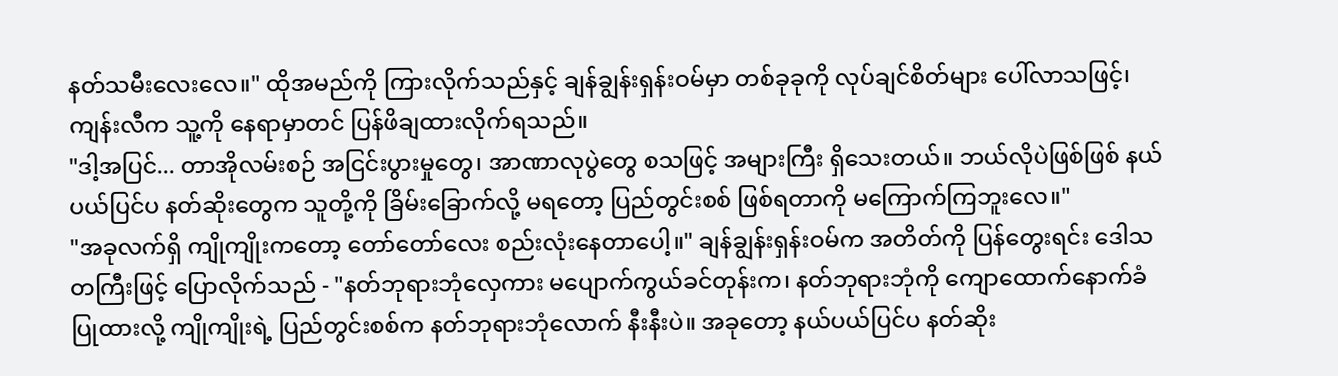နတ်သမီးလေးလေ။" ထိုအမည်ကို ကြားလိုက်သည်နှင့် ချန်ချွန်းရှန်းဝမ်မှာ တစ်ခုခုကို လုပ်ချင်စိတ်များ ပေါ်လာသဖြင့်၊ ကျန်းလီက သူ့ကို နေရာမှာတင် ပြန်ဖိချထားလိုက်ရသည်။
"ဒါ့အပြင်... တာအိုလမ်းစဉ် အငြင်းပွားမှုတွေ၊ အာဏာလုပွဲတွေ စသဖြင့် အများကြီး ရှိသေးတယ်။ ဘယ်လိုပဲဖြစ်ဖြစ် နယ်ပယ်ပြင်ပ နတ်ဆိုးတွေက သူတို့ကို ခြိမ်းခြောက်လို့ မရတော့ ပြည်တွင်းစစ် ဖြစ်ရတာကို မကြောက်ကြဘူးလေ။"
"အခုလက်ရှိ ကျိုကျိုးကတော့ တော်တော်လေး စည်းလုံးနေတာပေါ့။" ချန်ချွန်းရှန်းဝမ်က အတိတ်ကို ပြန်တွေးရင်း ဒေါသတကြီးဖြင့် ပြောလိုက်သည် - "နတ်ဘုရားဘုံလှေကား မပျောက်ကွယ်ခင်တုန်းက၊ နတ်ဘုရားဘုံကို ကျောထောက်နောက်ခံပြုထားလို့ ကျိုကျိုးရဲ့ ပြည်တွင်းစစ်က နတ်ဘုရားဘုံလောက် နီးနီးပဲ။ အခုတော့ နယ်ပယ်ပြင်ပ နတ်ဆိုး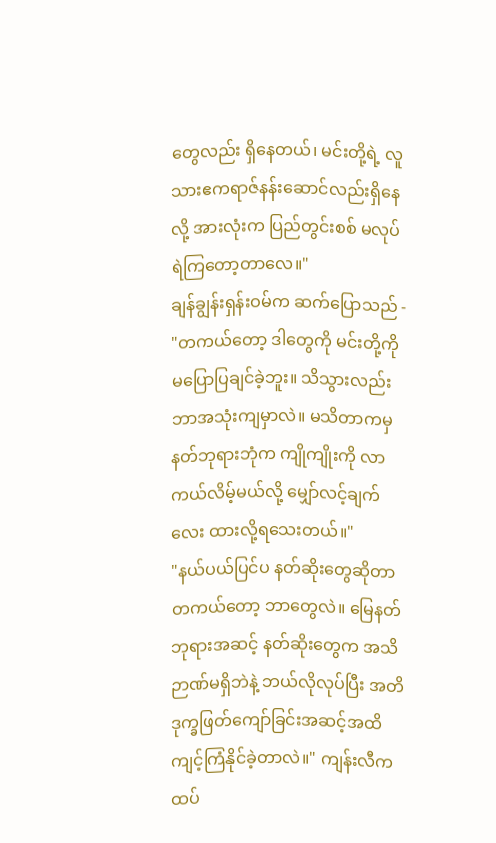တွေလည်း ရှိနေတယ်၊ မင်းတို့ရဲ့ လူသားဧကရာဇ်နန်းဆောင်လည်းရှိနေလို့ အားလုံးက ပြည်တွင်းစစ် မလုပ်ရဲကြတော့တာလေ။"
ချန်ချွန်းရှန်းဝမ်က ဆက်ပြောသည် - "တကယ်တော့ ဒါတွေကို မင်းတို့ကို မပြောပြချင်ခဲ့ဘူး။ သိသွားလည်း ဘာအသုံးကျမှာလဲ။ မသိတာကမှ နတ်ဘုရားဘုံက ကျိုကျိုးကို လာကယ်လိမ့်မယ်လို့ မျှော်လင့်ချက်လေး ထားလို့ရသေးတယ်။"
"နယ်ပယ်ပြင်ပ နတ်ဆိုးတွေဆိုတာ တကယ်တော့ ဘာတွေလဲ။ မြေနတ်ဘုရားအဆင့် နတ်ဆိုးတွေက အသိဉာဏ်မရှိဘဲနဲ့ ဘယ်လိုလုပ်ပြီး အတိဒုက္ခဖြတ်ကျော်ခြင်းအဆင့်အထိ ကျင့်ကြံနိုင်ခဲ့တာလဲ။" ကျန်းလီက ထပ်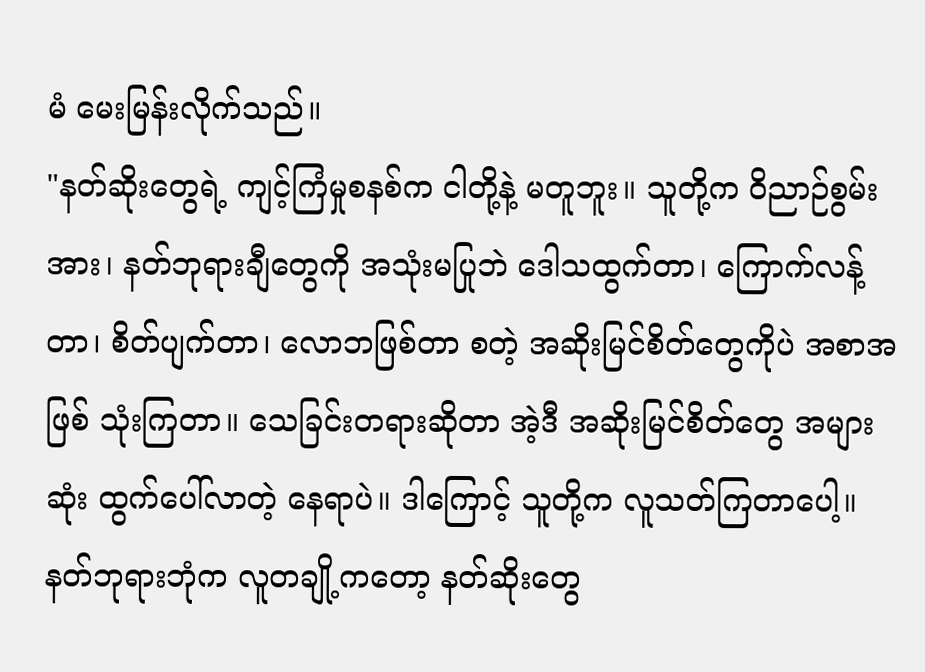မံ မေးမြန်းလိုက်သည်။
"နတ်ဆိုးတွေရဲ့ ကျင့်ကြံမှုစနစ်က ငါတို့နဲ့ မတူဘူး။ သူတို့က ဝိညာဉ်စွမ်းအား၊ နတ်ဘုရားချီတွေကို အသုံးမပြုဘဲ ဒေါသထွက်တာ၊ ကြောက်လန့်တာ၊ စိတ်ပျက်တာ၊ လောဘဖြစ်တာ စတဲ့ အဆိုးမြင်စိတ်တွေကိုပဲ အစာအဖြစ် သုံးကြတာ။ သေခြင်းတရားဆိုတာ အဲ့ဒီ အဆိုးမြင်စိတ်တွေ အများဆုံး ထွက်ပေါ်လာတဲ့ နေရာပဲ။ ဒါကြောင့် သူတို့က လူသတ်ကြတာပေါ့။ နတ်ဘုရားဘုံက လူတချို့ကတော့ နတ်ဆိုးတွေ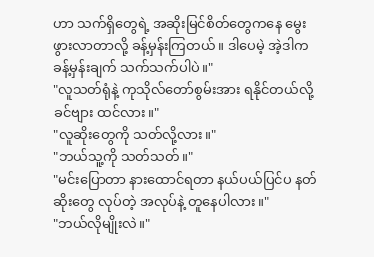ဟာ သက်ရှိတွေရဲ့ အဆိုးမြင်စိတ်တွေကနေ မွေးဖွားလာတာလို့ ခန့်မှန်းကြတယ်။ ဒါပေမဲ့ အဲ့ဒါက ခန့်မှန်းချက် သက်သက်ပါပဲ။"
"လူသတ်ရုံနဲ့ ကုသိုလ်တော်စွမ်းအား ရနိုင်တယ်လို့ ခင်ဗျား ထင်လား။"
"လူဆိုးတွေကို သတ်လို့လား။"
"ဘယ်သူ့ကို သတ်သတ်။"
"မင်းပြောတာ နားထောင်ရတာ နယ်ပယ်ပြင်ပ နတ်ဆိုးတွေ လုပ်တဲ့ အလုပ်နဲ့ တူနေပါလား။"
"ဘယ်လိုမျိုးလဲ။"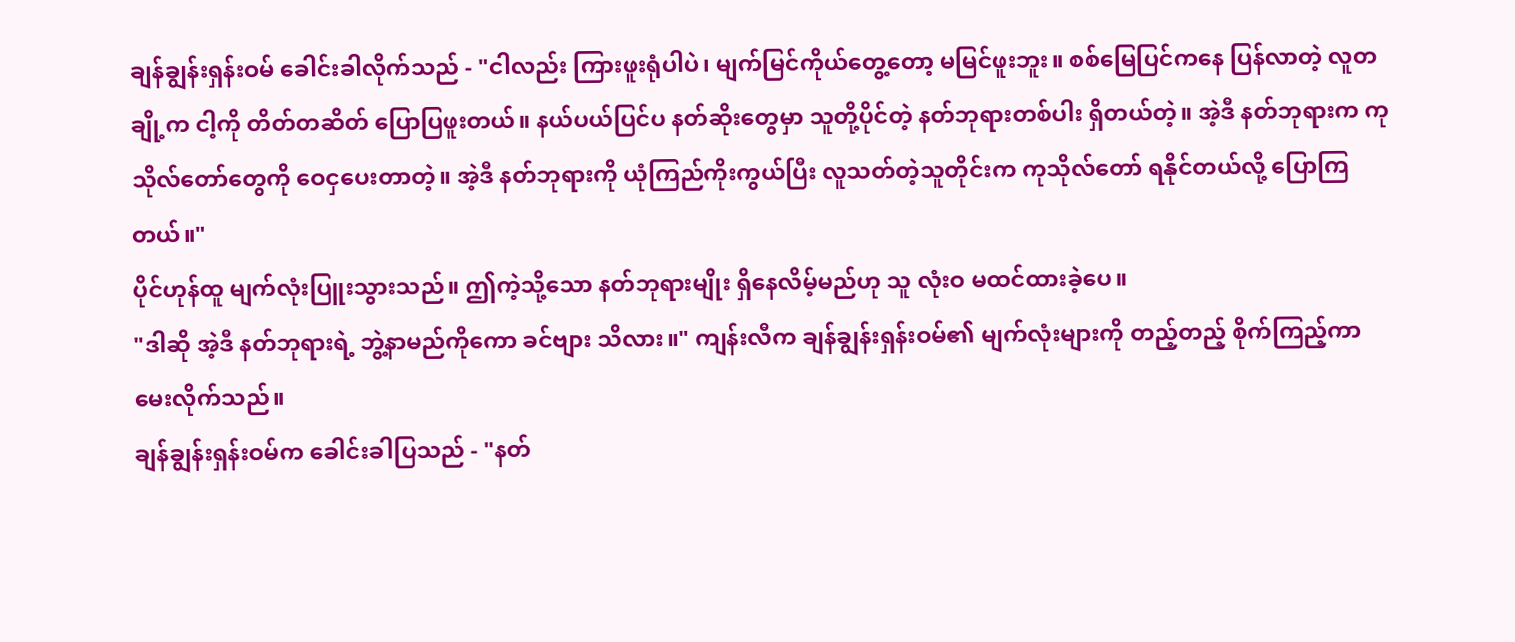ချန်ချွန်းရှန်းဝမ် ခေါင်းခါလိုက်သည် - "ငါလည်း ကြားဖူးရုံပါပဲ၊ မျက်မြင်ကိုယ်တွေ့တော့ မမြင်ဖူးဘူး။ စစ်မြေပြင်ကနေ ပြန်လာတဲ့ လူတချို့က ငါ့ကို တိတ်တဆိတ် ပြောပြဖူးတယ်။ နယ်ပယ်ပြင်ပ နတ်ဆိုးတွေမှာ သူတို့ပိုင်တဲ့ နတ်ဘုရားတစ်ပါး ရှိတယ်တဲ့။ အဲ့ဒီ နတ်ဘုရားက ကုသိုလ်တော်တွေကို ဝေငှပေးတာတဲ့။ အဲ့ဒီ နတ်ဘုရားကို ယုံကြည်ကိုးကွယ်ပြီး လူသတ်တဲ့သူတိုင်းက ကုသိုလ်တော် ရနိုင်တယ်လို့ ပြောကြတယ်။"
ပိုင်ဟုန်ထူ မျက်လုံးပြူးသွားသည်။ ဤကဲ့သို့သော နတ်ဘုရားမျိုး ရှိနေလိမ့်မည်ဟု သူ လုံးဝ မထင်ထားခဲ့ပေ။
"ဒါဆို အဲ့ဒီ နတ်ဘုရားရဲ့ ဘွဲ့နာမည်ကိုကော ခင်ဗျား သိလား။" ကျန်းလီက ချန်ချွန်းရှန်းဝမ်၏ မျက်လုံးများကို တည့်တည့် စိုက်ကြည့်ကာ မေးလိုက်သည်။
ချန်ချွန်းရှန်းဝမ်က ခေါင်းခါပြသည် - "နတ်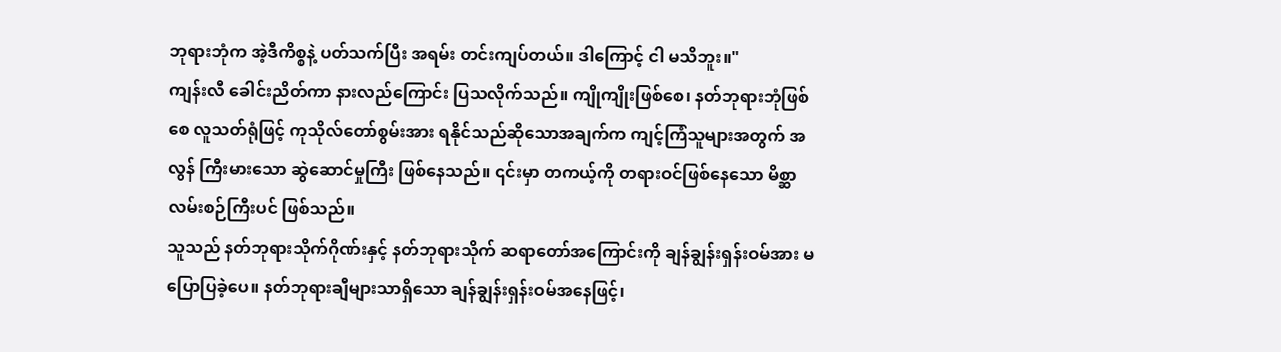ဘုရားဘုံက အဲ့ဒီကိစ္စနဲ့ ပတ်သက်ပြီး အရမ်း တင်းကျပ်တယ်။ ဒါကြောင့် ငါ မသိဘူး။"
ကျန်းလီ ခေါင်းညိတ်ကာ နားလည်ကြောင်း ပြသလိုက်သည်။ ကျိုကျိုးဖြစ်စေ၊ နတ်ဘုရားဘုံဖြစ်စေ လူသတ်ရုံဖြင့် ကုသိုလ်တော်စွမ်းအား ရနိုင်သည်ဆိုသောအချက်က ကျင့်ကြံသူများအတွက် အလွန် ကြီးမားသော ဆွဲဆောင်မှုကြီး ဖြစ်နေသည်။ ၎င်းမှာ တကယ့်ကို တရားဝင်ဖြစ်နေသော မိစ္ဆာလမ်းစဉ်ကြီးပင် ဖြစ်သည်။
သူသည် နတ်ဘုရားသိုက်ဂိုဏ်းနှင့် နတ်ဘုရားသိုက် ဆရာတော်အကြောင်းကို ချန်ချွန်းရှန်းဝမ်အား မပြောပြခဲ့ပေ။ နတ်ဘုရားချီများသာရှိသော ချန်ချွန်းရှန်းဝမ်အနေဖြင့်၊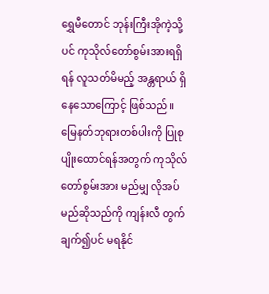ရွှေမီတောင် ဘုန်းကြီးအိုကဲ့သို့ပင် ကုသိုလ်တော်စွမ်းအားရရှိရန် လူသတ်မိမည့် အန္တရာယ် ရှိနေသောကြောင့် ဖြစ်သည်။
မြေနတ်ဘုရားတစ်ပါးကို ပြုစုပျိုးထောင်ရန်အတွက် ကုသိုလ်တော်စွမ်းအား မည်မျှ လိုအပ်မည်ဆိုသည်ကို ကျန်းလီ တွက်ချက်၍ပင် မရနိုင်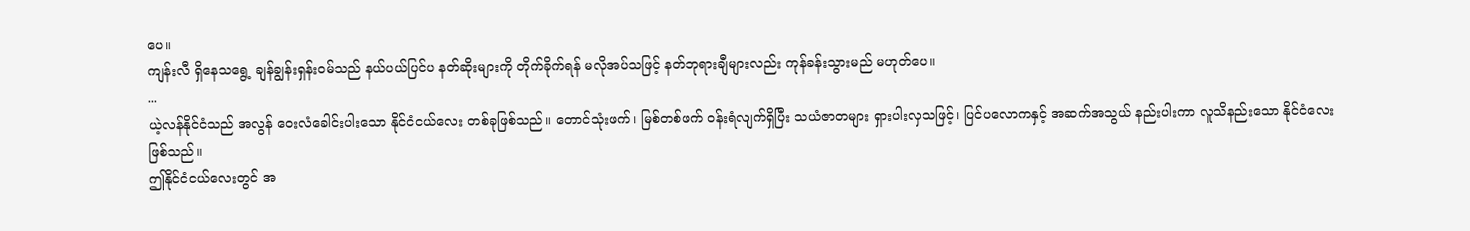ပေ။
ကျန်းလီ ရှိနေသရွေ့ ချန်ချွန်းရှန်းဝမ်သည် နယ်ပယ်ပြင်ပ နတ်ဆိုးများကို တိုက်ခိုက်ရန် မလိုအပ်သဖြင့် နတ်ဘုရားချီများလည်း ကုန်ခန်းသွားမည် မဟုတ်ပေ။
...
ယဲ့လန်နိုင်ငံသည် အလွန် ဝေးလံခေါင်းပါးသော နိုင်ငံငယ်လေး တစ်ခုဖြစ်သည်။ တောင်သုံးဖက်၊ မြစ်တစ်ဖက် ဝန်းရံလျက်ရှိပြီး သယံဇာတများ ရှားပါးလှသဖြင့်၊ ပြင်ပလောကနှင့် အဆက်အသွယ် နည်းပါးကာ လူသိနည်းသော နိုင်ငံလေး ဖြစ်သည်။
ဤနိုင်ငံငယ်လေးတွင် အ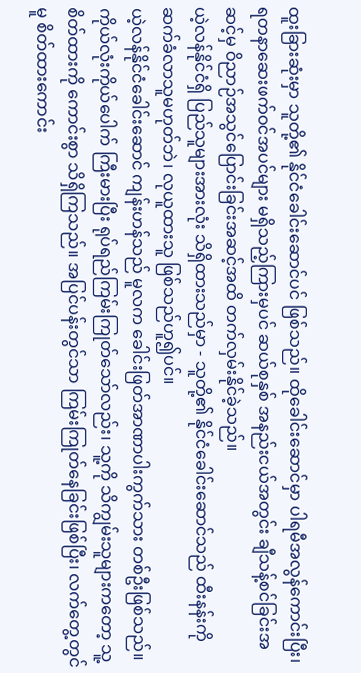ထူးခြားဆုံးမှာ သူတို့၏ နိုင်ငံခေါင်းဆောင်ပင် ဖြစ်သည်။ ထိုခေါင်းဆောင်မှာ ပါရမီအလွန်ကောင်းပြီး၊ ရတနာဆေးဖက်ဝင်အပင်များ မရှိသည့်ကြားမှပင် ဆယ်စုနှစ် အနည်းငယ်အတွင်း ချီသန့်စင်ခြင်းအဆင့်မှ ဝိညာဉ်အသွင်ပြောင်းခြင်းအဆင့်အထိ တက်လှမ်းနိုင်ခဲ့သည်။
ယဲ့လန်နိုင်ငံရှိ ပြည်သူများအားလုံး သိရှိထားသည်မှာ - သူတို့၏ နိုင်ငံခေါင်းဆောင်သည် ထီးနန်းကို ဆက်ခံလာသူမဟုတ်ဘဲ၊ လုယူထားသူ ဖြစ်သည်ဟူ၍ပင်။
ယဲ့လန်နိုင်ငံခေါင်းဆောင် ကျန်းဟန်သည် မူလက ခေါင်းဖြတ်အာဏာပါးကွက်သား တစ်ဦးဖြစ်သည်။ ကိုယ်လုံးကိုယ်ပေါက် ကြီးမားပြီး ရုပ်ရည်ကြမ်းကြုတ်သော်လည်း၊ သူ့ကို သိကျွမ်းသူများကတော့ သူ့စိတ်ထားကို ကောင်းစွာ သိရှိကြသည်။ အပြင်ပန်းတွင်သာ ကြမ်းကြုတ်နေခြင်းဖြစ်ပြီး၊ လက်တွေ့တွင်မူ စိတ်ထားကောင်း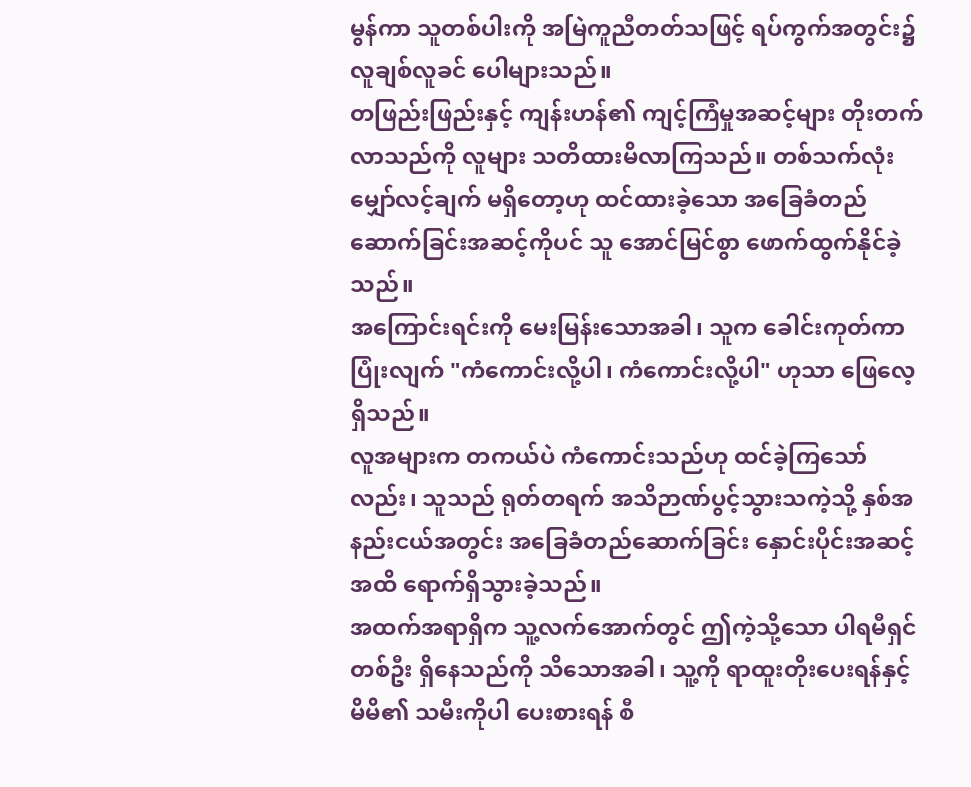မွန်ကာ သူတစ်ပါးကို အမြဲကူညီတတ်သဖြင့် ရပ်ကွက်အတွင်း၌ လူချစ်လူခင် ပေါများသည်။
တဖြည်းဖြည်းနှင့် ကျန်းဟန်၏ ကျင့်ကြံမှုအဆင့်များ တိုးတက်လာသည်ကို လူများ သတိထားမိလာကြသည်။ တစ်သက်လုံး မျှော်လင့်ချက် မရှိတော့ဟု ထင်ထားခဲ့သော အခြေခံတည်ဆောက်ခြင်းအဆင့်ကိုပင် သူ အောင်မြင်စွာ ဖောက်ထွက်နိုင်ခဲ့သည်။
အကြောင်းရင်းကို မေးမြန်းသောအခါ၊ သူက ခေါင်းကုတ်ကာ ပြုံးလျက် "ကံကောင်းလို့ပါ၊ ကံကောင်းလို့ပါ" ဟုသာ ဖြေလေ့ရှိသည်။
လူအများက တကယ်ပဲ ကံကောင်းသည်ဟု ထင်ခဲ့ကြသော်လည်း၊ သူသည် ရုတ်တရက် အသိဉာဏ်ပွင့်သွားသကဲ့သို့ နှစ်အနည်းငယ်အတွင်း အခြေခံတည်ဆောက်ခြင်း နှောင်းပိုင်းအဆင့်အထိ ရောက်ရှိသွားခဲ့သည်။
အထက်အရာရှိက သူ့လက်အောက်တွင် ဤကဲ့သို့သော ပါရမီရှင်တစ်ဦး ရှိနေသည်ကို သိသောအခါ၊ သူ့ကို ရာထူးတိုးပေးရန်နှင့် မိမိ၏ သမီးကိုပါ ပေးစားရန် စီ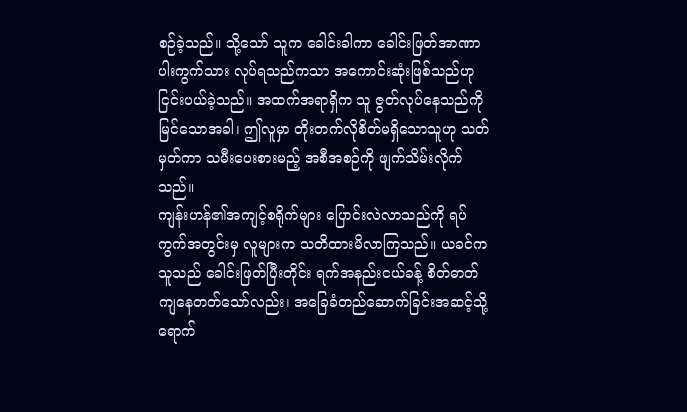စဉ်ခဲ့သည်။ သို့သော် သူက ခေါင်းခါကာ ခေါင်းဖြတ်အာဏာပါးကွက်သား လုပ်ရသည်ကသာ အကောင်းဆုံးဖြစ်သည်ဟု ငြင်းပယ်ခဲ့သည်။ အထက်အရာရှိက သူ ဇွတ်လုပ်နေသည်ကို မြင်သောအခါ၊ ဤလူမှာ တိုးတက်လိုစိတ်မရှိသောသူဟု သတ်မှတ်ကာ သမီးပေးစားမည့် အစီအစဉ်ကို ဖျက်သိမ်းလိုက်သည်။
ကျန်းဟန်၏အကျင့်စရိုက်များ ပြောင်းလဲလာသည်ကို ရပ်ကွက်အတွင်းမှ လူများက သတိထားမိလာကြသည်။ ယခင်က သူသည် ခေါင်းဖြတ်ပြီးတိုင်း ရက်အနည်းငယ်ခန့် စိတ်ဓာတ်ကျနေတတ်သော်လည်း၊ အခြေခံတည်ဆောက်ခြင်းအဆင့်သို့ ရောက်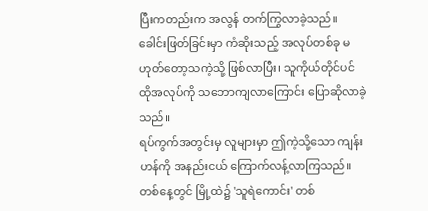ပြီးကတည်းက အလွန် တက်ကြွလာခဲ့သည်။ ခေါင်းဖြတ်ခြင်းမှာ ကံဆိုးသည့် အလုပ်တစ်ခု မဟုတ်တော့သကဲ့သို့ ဖြစ်လာပြီး၊ သူကိုယ်တိုင်ပင် ထိုအလုပ်ကို သဘောကျလာကြောင်း ပြောဆိုလာခဲ့သည်။
ရပ်ကွက်အတွင်းမှ လူများမှာ ဤကဲ့သို့သော ကျန်းဟန်ကို အနည်းငယ် ကြောက်လန့်လာကြသည်။
တစ်နေ့တွင် မြို့ထဲ၌ 'သူရဲကောင်း' တစ်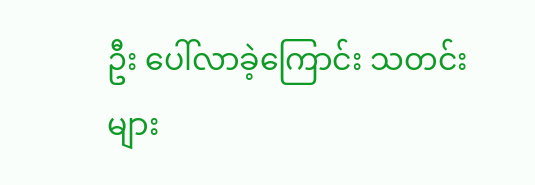ဦး ပေါ်လာခဲ့ကြောင်း သတင်းများ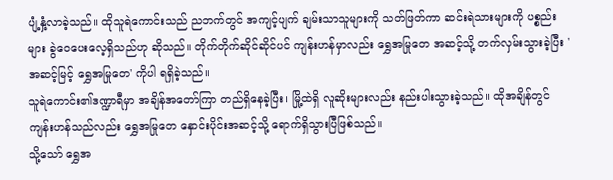ပျံ့နှံ့လာခဲ့သည်။ ထိုသူရဲကောင်းသည် ညဘက်တွင် အကျင့်ပျက် ချမ်းသာသူများကို သတ်ဖြတ်ကာ ဆင်းရဲသားများကို ပစ္စည်းများ ခွဲဝေပေးလေ့ရှိသည်ဟု ဆိုသည်။ တိုက်တိုက်ဆိုင်ဆိုင်ပင် ကျန်းဟန်မှာလည်း ရွှေအမြုတေ အဆင့်သို့ တက်လှမ်းသွားခဲ့ပြီး 'အဆင့်မြင့် ရွှေအမြုတေ' ကိုပါ ရရှိခဲ့သည်။
သူရဲကောင်း၏ဒဏ္ဍာရီမှာ အချိန်အတော်ကြာ တည်ရှိနေခဲ့ပြီး၊ မြို့ထဲရှိ လူဆိုးများလည်း နည်းပါးသွားခဲ့သည်။ ထိုအချိန်တွင် ကျန်းဟန်သည်လည်း ရွှေအမြုတေ နှောင်းပိုင်းအဆင့်သို့ ရောက်ရှိသွားပြီဖြစ်သည်။
သို့သော် ရွှေအ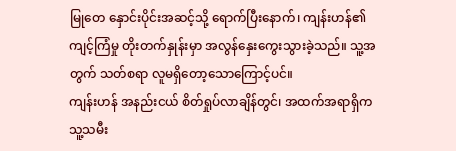မြုတေ နှောင်းပိုင်းအဆင့်သို့ ရောက်ပြီးနောက်၊ ကျန်းဟန်၏ ကျင့်ကြံမှု တိုးတက်နှုန်းမှာ အလွန်နှေးကွေးသွားခဲ့သည်။ သူ့အတွက် သတ်စရာ လူမရှိတော့သောကြောင့်ပင်။
ကျန်းဟန် အနည်းငယ် စိတ်ရှုပ်လာချိန်တွင်၊ အထက်အရာရှိက သူ့သမီး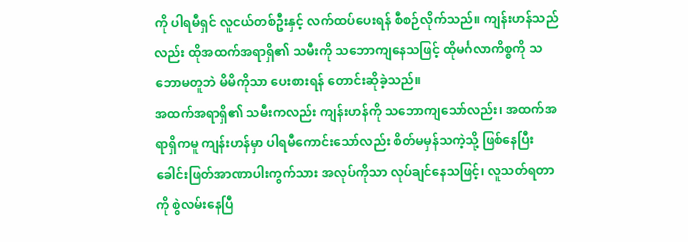ကို ပါရမီရှင် လူငယ်တစ်ဦးနှင့် လက်ထပ်ပေးရန် စီစဉ်လိုက်သည်။ ကျန်းဟန်သည်လည်း ထိုအထက်အရာရှိ၏ သမီးကို သဘောကျနေသဖြင့် ထိုမင်္ဂလာကိစ္စကို သဘောမတူဘဲ မိမိကိုသာ ပေးစားရန် တောင်းဆိုခဲ့သည်။
အထက်အရာရှိ၏ သမီးကလည်း ကျန်းဟန်ကို သဘောကျသော်လည်း၊ အထက်အရာရှိကမူ ကျန်းဟန်မှာ ပါရမီကောင်းသော်လည်း စိတ်မမှန်သကဲ့သို့ ဖြစ်နေပြီး ခေါင်းဖြတ်အာဏာပါးကွက်သား အလုပ်ကိုသာ လုပ်ချင်နေသဖြင့်၊ လူသတ်ရတာကို စွဲလမ်းနေပြီ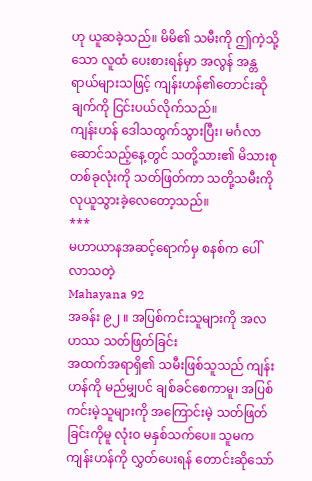ဟု ယူဆခဲ့သည်။ မိမိ၏ သမီးကို ဤကဲ့သို့သော လူထံ ပေးစားရန်မှာ အလွန် အန္တရာယ်များသဖြင့် ကျန်းဟန်၏တောင်းဆိုချက်ကို ငြင်းပယ်လိုက်သည်။
ကျန်းဟန် ဒေါသထွက်သွားပြီး၊ မင်္ဂလာဆောင်သည့်နေ့တွင် သတို့သား၏ မိသားစု တစ်ခုလုံးကို သတ်ဖြတ်ကာ သတို့သမီးကို လုယူသွားခဲ့လေတော့သည်။
***
မဟာယာနအဆင့်ရောက်မှ စနစ်က ပေါ်လာသတဲ့
Mahayana 92
အခန်း ၉၂ ။ အပြစ်ကင်းသူများကို အလဟဿ သတ်ဖြတ်ခြင်း
အထက်အရာရှိ၏ သမီးဖြစ်သူသည် ကျန်းဟန်ကို မည်မျှပင် ချစ်ခင်စေကာမူ၊ အပြစ်ကင်းမဲ့သူများကို အကြောင်းမဲ့ သတ်ဖြတ်ခြင်းကိုမူ လုံးဝ မနှစ်သက်ပေ။ သူမက ကျန်းဟန်ကို လွှတ်ပေးရန် တောင်းဆိုသော်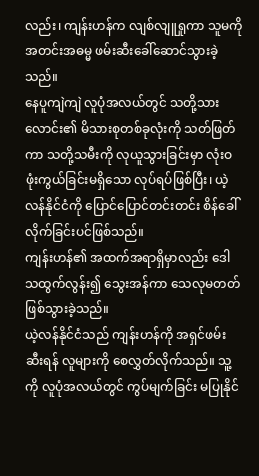လည်း၊ ကျန်းဟန်က လျစ်လျူရှုကာ သူမကို အတင်းအဓမ္မ ဖမ်းဆီးခေါ်ဆောင်သွားခဲ့သည်။
နေပူကျဲကျဲ လူပုံအလယ်တွင် သတို့သားလောင်း၏ မိသားစုတစ်ခုလုံးကို သတ်ဖြတ်ကာ သတို့သမီးကို လုယူသွားခြင်းမှာ လုံးဝ ဖုံးကွယ်ခြင်းမရှိသော လုပ်ရပ်ဖြစ်ပြီး၊ ယဲ့လန်နိုင်ငံကို ပြောင်ပြောင်တင်းတင်း စိန်ခေါ်လိုက်ခြင်းပင်ဖြစ်သည်။
ကျန်းဟန်၏ အထက်အရာရှိမှာလည်း ဒေါသထွက်လွန်း၍ သွေးအန်ကာ သေလုမတတ် ဖြစ်သွားခဲ့သည်။
ယဲ့လန်နိုင်ငံသည် ကျန်းဟန်ကို အရှင်ဖမ်းဆီးရန် လူများကို စေလွှတ်လိုက်သည်။ သူ့ကို လူပုံအလယ်တွင် ကွပ်မျက်ခြင်း မပြုနိုင်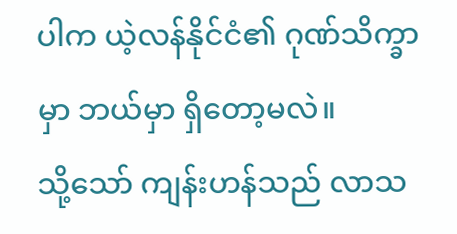ပါက ယဲ့လန်နိုင်ငံ၏ ဂုဏ်သိက္ခာမှာ ဘယ်မှာ ရှိတော့မလဲ။
သို့သော် ကျန်းဟန်သည် လာသ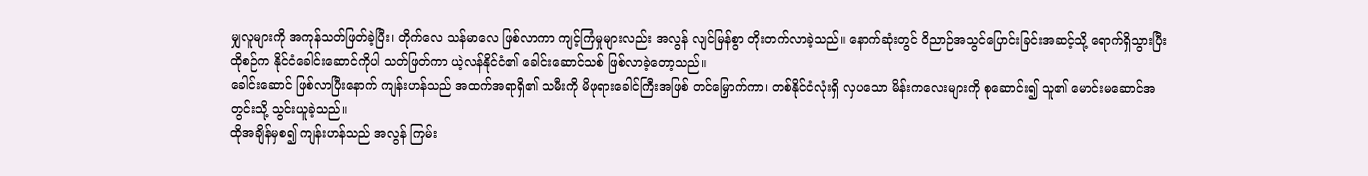မျှလူများကို အကုန်သတ်ဖြတ်ခဲ့ပြီး၊ တိုက်လေ သန်မာလေ ဖြစ်လာကာ ကျင့်ကြံမှုများလည်း အလွန် လျင်မြန်စွာ တိုးတက်လာခဲ့သည်။ နောက်ဆုံးတွင် ဝိညာဉ်အသွင်ပြောင်းခြင်းအဆင့်သို့ ရောက်ရှိသွားပြီး ထိုစဉ်က နိုင်ငံခေါင်းဆောင်ကိုပါ သတ်ဖြတ်ကာ ယဲ့လန်နိုင်ငံ၏ ခေါင်းဆောင်သစ် ဖြစ်လာခဲ့တော့သည်။
ခေါင်းဆောင် ဖြစ်လာပြီးနောက် ကျန်းဟန်သည် အထက်အရာရှိ၏ သမီးကို မိဖုရားခေါင်ကြီးအဖြစ် တင်မြှောက်ကာ၊ တစ်နိုင်ငံလုံးရှိ လှပသော မိန်းကလေးများကို စုဆောင်း၍ သူ၏ မောင်းမဆောင်အတွင်းသို့ သွင်းယူခဲ့သည်။
ထိုအချိန်မှစ၍ ကျန်းဟန်သည် အလွန် ကြမ်း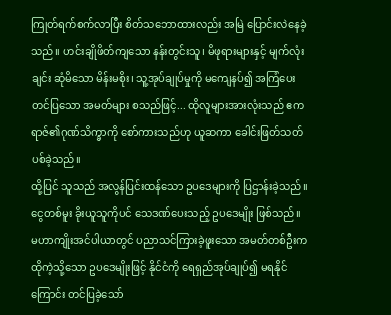ကြုတ်ရက်စက်လာပြီး စိတ်သဘောထားလည်း အမြဲ ပြောင်းလဲနေခဲ့သည်။ ဟင်းချိုဖိတ်ကျသော နန်းတွင်းသူ၊ မိဖုရားများနှင့် မျက်လုံးချင်း ဆုံမိသော မိန်းမစိုး၊ သူ့အုပ်ချုပ်မှုကို မကျေနပ်၍ အကြံပေးတင်ပြသော အမတ်များ စသည်ဖြင့်... ထိုလူများအားလုံးသည် ဧကရာဇ်၏ဂုဏ်သိက္ခာကို စော်ကားသည်ဟု ယူဆကာ ခေါင်းဖြတ်သတ်ပစ်ခဲ့သည်။
ထို့ပြင် သူသည် အလွန်ပြင်းထန်သော ဥပဒေများကို ပြဌာန်းခဲ့သည်။ ငွေတစ်မူး ခိုးယူသူကိုပင် သေဒဏ်ပေးသည့် ဥပဒေမျိုး ဖြစ်သည်။ မဟာကျိုးအင်ပါယာတွင် ပညာသင်ကြားခဲ့ဖူးသော အမတ်တစ်ဦးက ထိုကဲ့သို့သော ဥပဒေမျိုးဖြင့် နိုင်ငံကို ရေရှည်အုပ်ချုပ်၍ မရနိုင်ကြောင်း တင်ပြခဲ့သော်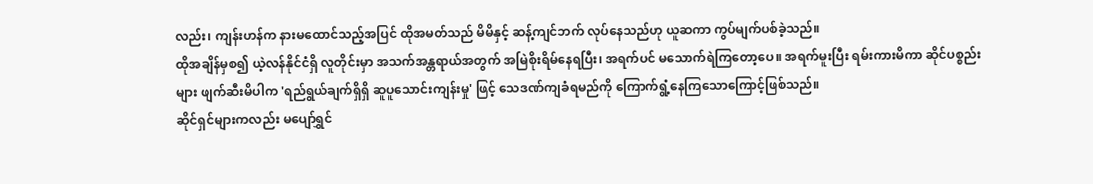လည်း၊ ကျန်းဟန်က နားမထောင်သည့်အပြင် ထိုအမတ်သည် မိမိနှင့် ဆန့်ကျင်ဘက် လုပ်နေသည်ဟု ယူဆကာ ကွပ်မျက်ပစ်ခဲ့သည်။
ထိုအချိန်မှစ၍ ယဲ့လန်နိုင်ငံရှိ လူတိုင်းမှာ အသက်အန္တရာယ်အတွက် အမြဲစိုးရိမ်နေရပြီး၊ အရက်ပင် မသောက်ရဲကြတော့ပေ။ အရက်မူးပြီး ရမ်းကားမိကာ ဆိုင်ပစ္စည်းများ ဖျက်ဆီးမိပါက 'ရည်ရွယ်ချက်ရှိရှိ ဆူပူသောင်းကျန်းမှု' ဖြင့် သေဒဏ်ကျခံရမည်ကို ကြောက်ရွံ့နေကြသောကြောင့်ဖြစ်သည်။
ဆိုင်ရှင်များကလည်း မပျော်ရွှင်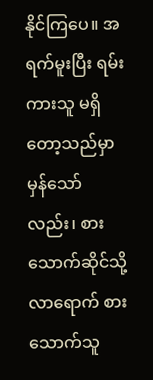နိုင်ကြပေ။ အရက်မူးပြီး ရမ်းကားသူ မရှိတော့သည်မှာ မှန်သော်လည်း၊ စားသောက်ဆိုင်သို့ လာရောက် စားသောက်သူ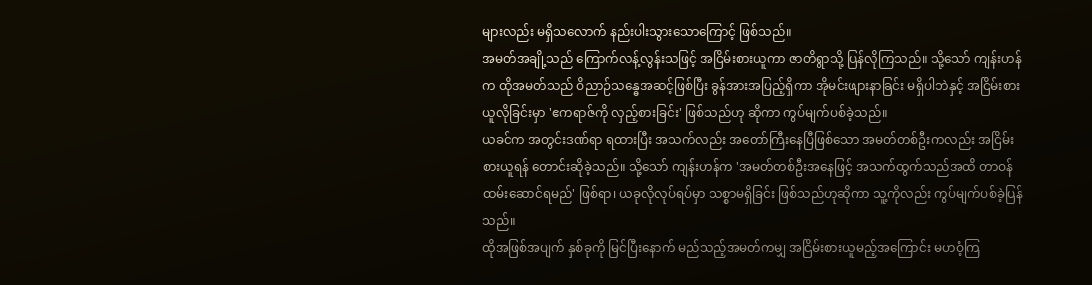များလည်း မရှိသလောက် နည်းပါးသွားသောကြောင့် ဖြစ်သည်။
အမတ်အချို့သည် ကြောက်လန့်လွန်းသဖြင့် အငြိမ်းစားယူကာ ဇာတိရွာသို့ ပြန်လိုကြသည်။ သို့သော် ကျန်းဟန်က ထိုအမတ်သည် ဝိညာဉ်သန္ဓေအဆင့်ဖြစ်ပြီး ခွန်အားအပြည့်ရှိကာ အိုမင်းဖျားနာခြင်း မရှိပါဘဲနှင့် အငြိမ်းစားယူလိုခြင်းမှာ 'ဧကရာဇ်ကို လှည့်စားခြင်း' ဖြစ်သည်ဟု ဆိုကာ ကွပ်မျက်ပစ်ခဲ့သည်။
ယခင်က အတွင်းဒဏ်ရာ ရထားပြီး အသက်လည်း အတော်ကြီးနေပြီဖြစ်သော အမတ်တစ်ဦးကလည်း အငြိမ်းစားယူရန် တောင်းဆိုခဲ့သည်။ သို့သော် ကျန်းဟန်က 'အမတ်တစ်ဦးအနေဖြင့် အသက်ထွက်သည်အထိ တာဝန်ထမ်းဆောင်ရမည်' ဖြစ်ရာ၊ ယခုလိုလုပ်ရပ်မှာ သစ္စာမရှိခြင်း ဖြစ်သည်ဟုဆိုကာ သူ့ကိုလည်း ကွပ်မျက်ပစ်ခဲ့ပြန်သည်။
ထိုအဖြစ်အပျက် နှစ်ခုကို မြင်ပြီးနောက် မည်သည့်အမတ်ကမျှ အငြိမ်းစားယူမည့်အကြောင်း မဟဝံ့ကြ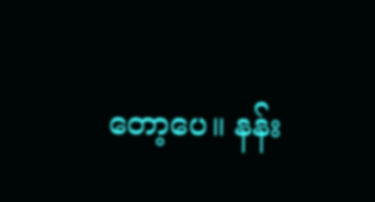တော့ပေ။ နန်း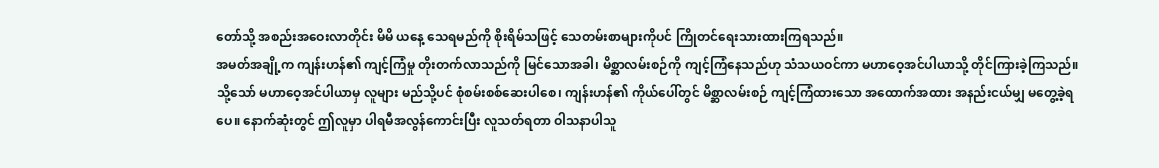တော်သို့ အစည်းအဝေးလာတိုင်း မိမိ ယနေ့ သေရမည်ကို စိုးရိမ်သဖြင့် သေတမ်းစာများကိုပင် ကြိုတင်ရေးသားထားကြရသည်။
အမတ်အချို့က ကျန်းဟန်၏ ကျင့်ကြံမှု တိုးတက်လာသည်ကို မြင်သောအခါ၊ မိစ္ဆာလမ်းစဉ်ကို ကျင့်ကြံနေသည်ဟု သံသယဝင်ကာ မဟာဝေ့အင်ပါယာသို့ တိုင်ကြားခဲ့ကြသည်။
သို့သော် မဟာဝေ့အင်ပါယာမှ လူများ မည်သို့ပင် စုံစမ်းစစ်ဆေးပါစေ၊ ကျန်းဟန်၏ ကိုယ်ပေါ်တွင် မိစ္ဆာလမ်းစဉ် ကျင့်ကြံထားသော အထောက်အထား အနည်းငယ်မျှ မတွေ့ခဲ့ရပေ။ နောက်ဆုံးတွင် ဤလူမှာ ပါရမီအလွန်ကောင်းပြီး လူသတ်ရတာ ဝါသနာပါသူ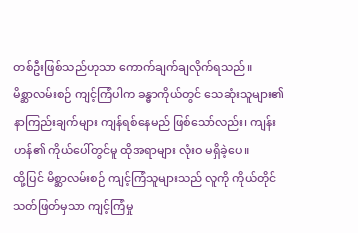တစ်ဦးဖြစ်သည်ဟုသာ ကောက်ချက်ချလိုက်ရသည်။
မိစ္ဆာလမ်းစဉ် ကျင့်ကြံပါက ခန္ဓာကိုယ်တွင် သေဆုံးသူများ၏ နာကြည်းချက်များ ကျန်ရစ်နေမည် ဖြစ်သော်လည်း၊ ကျန်းဟန်၏ ကိုယ်ပေါ်တွင်မူ ထိုအရာများ လုံးဝ မရှိခဲ့ပေ။
ထို့ပြင် မိစ္ဆာလမ်းစဉ် ကျင့်ကြံသူများသည် လူကို ကိုယ်တိုင် သတ်ဖြတ်မှသာ ကျင့်ကြံမှု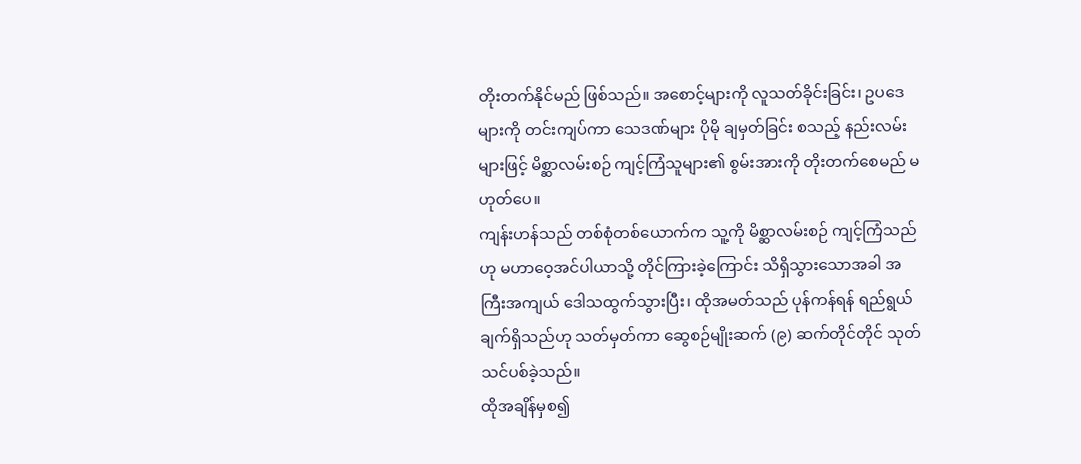တိုးတက်နိုင်မည် ဖြစ်သည်။ အစောင့်များကို လူသတ်ခိုင်းခြင်း၊ ဥပဒေများကို တင်းကျပ်ကာ သေဒဏ်များ ပိုမို ချမှတ်ခြင်း စသည့် နည်းလမ်းများဖြင့် မိစ္ဆာလမ်းစဉ် ကျင့်ကြံသူများ၏ စွမ်းအားကို တိုးတက်စေမည် မဟုတ်ပေ။
ကျန်းဟန်သည် တစ်စုံတစ်ယောက်က သူ့ကို မိစ္ဆာလမ်းစဉ် ကျင့်ကြံသည်ဟု မဟာဝေ့အင်ပါယာသို့ တိုင်ကြားခဲ့ကြောင်း သိရှိသွားသောအခါ အကြီးအကျယ် ဒေါသထွက်သွားပြီး၊ ထိုအမတ်သည် ပုန်ကန်ရန် ရည်ရွယ်ချက်ရှိသည်ဟု သတ်မှတ်ကာ ဆွေစဉ်မျိုးဆက် (၉) ဆက်တိုင်တိုင် သုတ်သင်ပစ်ခဲ့သည်။
ထိုအချိန်မှစ၍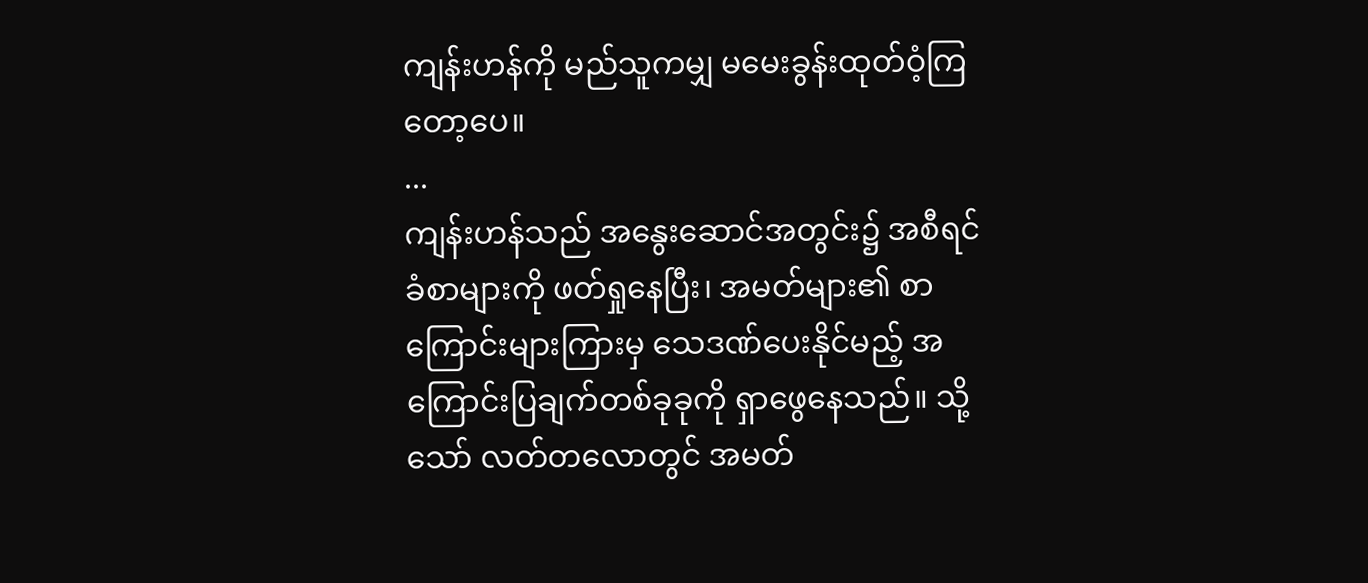ကျန်းဟန်ကို မည်သူကမျှ မမေးခွန်းထုတ်ဝံ့ကြတော့ပေ။
...
ကျန်းဟန်သည် အနွေးဆောင်အတွင်း၌ အစီရင်ခံစာများကို ဖတ်ရှုနေပြီး၊ အမတ်များ၏ စာကြောင်းများကြားမှ သေဒဏ်ပေးနိုင်မည့် အကြောင်းပြချက်တစ်ခုခုကို ရှာဖွေနေသည်။ သို့သော် လတ်တလောတွင် အမတ်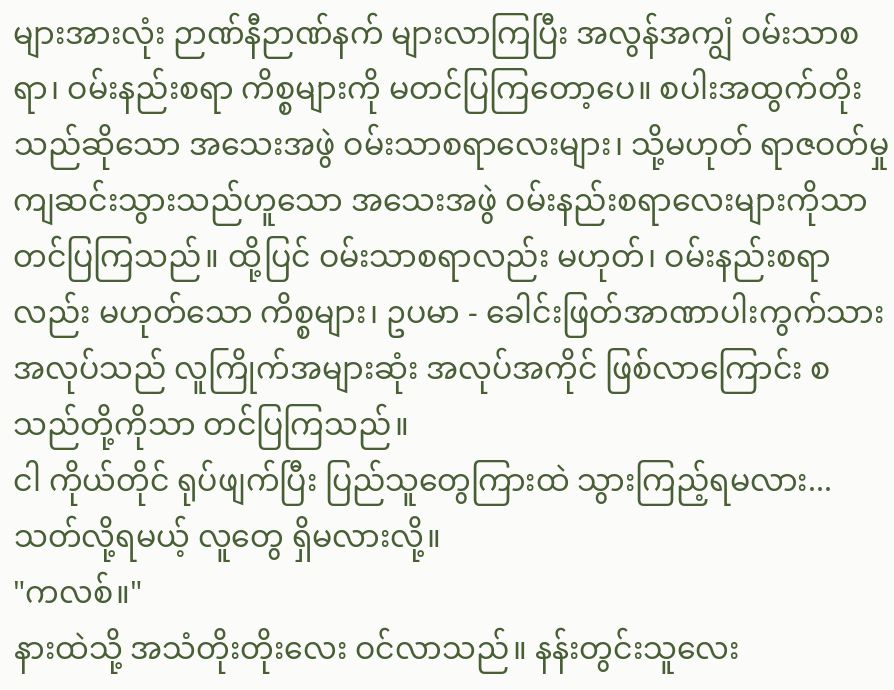များအားလုံး ဉာဏ်နီဉာဏ်နက် များလာကြပြီး အလွန်အကျွံ ဝမ်းသာစရာ၊ ဝမ်းနည်းစရာ ကိစ္စများကို မတင်ပြကြတော့ပေ။ စပါးအထွက်တိုးသည်ဆိုသော အသေးအဖွဲ ဝမ်းသာစရာလေးများ၊ သို့မဟုတ် ရာဇဝတ်မှု ကျဆင်းသွားသည်ဟူသော အသေးအဖွဲ ဝမ်းနည်းစရာလေးများကိုသာ တင်ပြကြသည်။ ထို့ပြင် ဝမ်းသာစရာလည်း မဟုတ်၊ ဝမ်းနည်းစရာလည်း မဟုတ်သော ကိစ္စများ၊ ဥပမာ - ခေါင်းဖြတ်အာဏာပါးကွက်သား အလုပ်သည် လူကြိုက်အများဆုံး အလုပ်အကိုင် ဖြစ်လာကြောင်း စသည်တို့ကိုသာ တင်ပြကြသည်။
ငါ ကိုယ်တိုင် ရုပ်ဖျက်ပြီး ပြည်သူတွေကြားထဲ သွားကြည့်ရမလား... သတ်လို့ရမယ့် လူတွေ ရှိမလားလို့။
"ကလစ်။"
နားထဲသို့ အသံတိုးတိုးလေး ဝင်လာသည်။ နန်းတွင်းသူလေး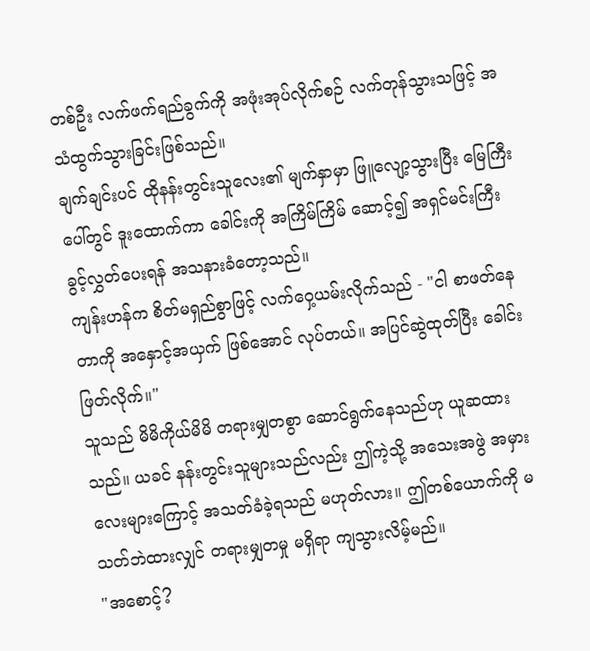တစ်ဦး လက်ဖက်ရည်ခွက်ကို အဖုံးအုပ်လိုက်စဉ် လက်တုန်သွားသဖြင့် အသံထွက်သွားခြင်းဖြစ်သည်။
ချက်ချင်းပင် ထိုနန်းတွင်းသူလေး၏ မျက်နှာမှာ ဖြူလျော့သွားပြီး မြေကြီးပေါ်တွင် ဒူးထောက်ကာ ခေါင်းကို အကြိမ်ကြိမ် ဆောင့်၍ အရှင်မင်းကြီး ခွင့်လွှတ်ပေးရန် အသနားခံတော့သည်။
ကျန်းဟန်က စိတ်မရှည်စွာဖြင့် လက်ဝှေ့ယမ်းလိုက်သည် - "ငါ စာဖတ်နေတာကို အနှောင့်အယှက် ဖြစ်အောင် လုပ်တယ်။ အပြင်ဆွဲထုတ်ပြီး ခေါင်းဖြတ်လိုက်။"
သူသည် မိမိကိုယ်မိမိ တရားမျှတစွာ ဆောင်ရွက်နေသည်ဟု ယူဆထားသည်။ ယခင် နန်းတွင်းသူများသည်လည်း ဤကဲ့သို့ အသေးအဖွဲ အမှားလေးများကြောင့် အသတ်ခံခဲ့ရသည် မဟုတ်လား။ ဤတစ်ယောက်ကို မသတ်ဘဲထားလျှင် တရားမျှတမှု မရှိရာ ကျသွားလိမ့်မည်။
"အစောင့်?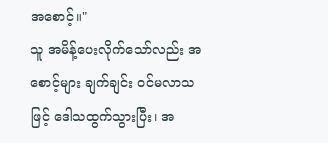အစောင့်။"
သူ အမိန့်ပေးလိုက်သော်လည်း အစောင့်များ ချက်ချင်း ဝင်မလာသဖြင့် ဒေါသထွက်သွားပြီး၊ အ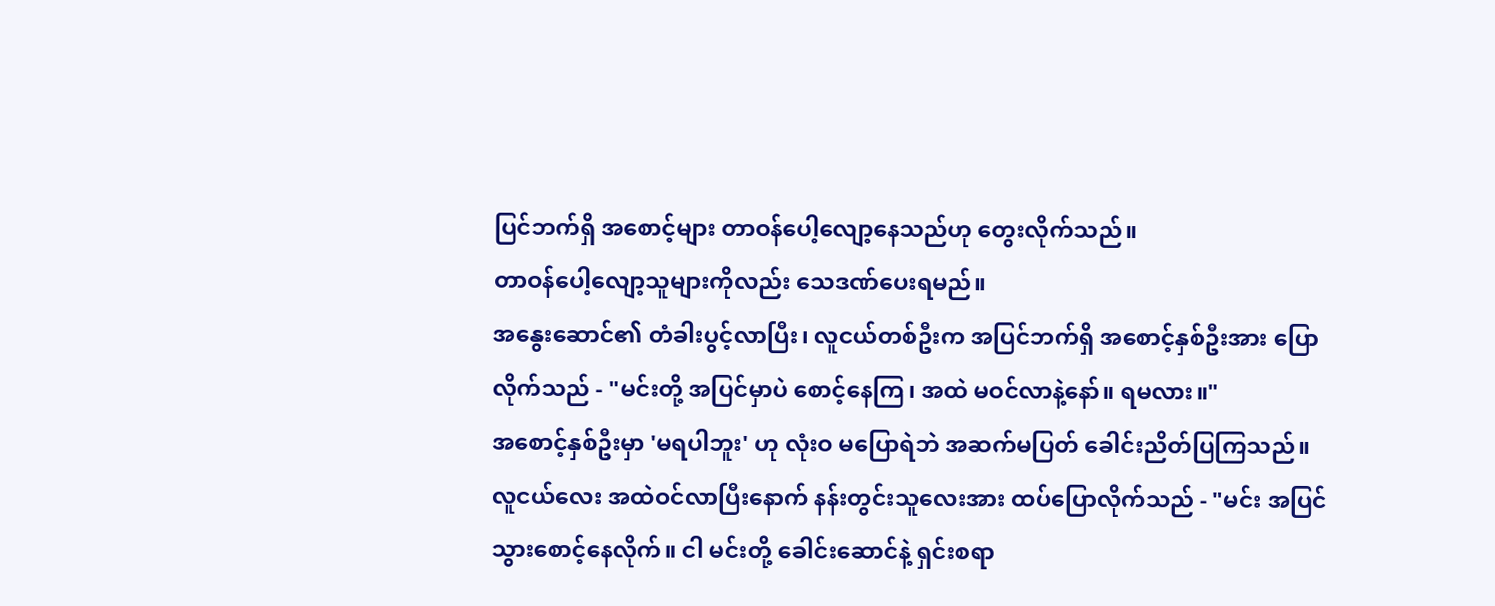ပြင်ဘက်ရှိ အစောင့်များ တာဝန်ပေါ့လျော့နေသည်ဟု တွေးလိုက်သည်။
တာဝန်ပေါ့လျော့သူများကိုလည်း သေဒဏ်ပေးရမည်။
အနွေးဆောင်၏ တံခါးပွင့်လာပြီး၊ လူငယ်တစ်ဦးက အပြင်ဘက်ရှိ အစောင့်နှစ်ဦးအား ပြောလိုက်သည် - "မင်းတို့ အပြင်မှာပဲ စောင့်နေကြ၊ အထဲ မဝင်လာနဲ့နော်။ ရမလား။"
အစောင့်နှစ်ဦးမှာ 'မရပါဘူး' ဟု လုံးဝ မပြောရဲဘဲ အဆက်မပြတ် ခေါင်းညိတ်ပြကြသည်။
လူငယ်လေး အထဲဝင်လာပြီးနောက် နန်းတွင်းသူလေးအား ထပ်ပြောလိုက်သည် - "မင်း အပြင်သွားစောင့်နေလိုက်။ ငါ မင်းတို့ ခေါင်းဆောင်နဲ့ ရှင်းစရာ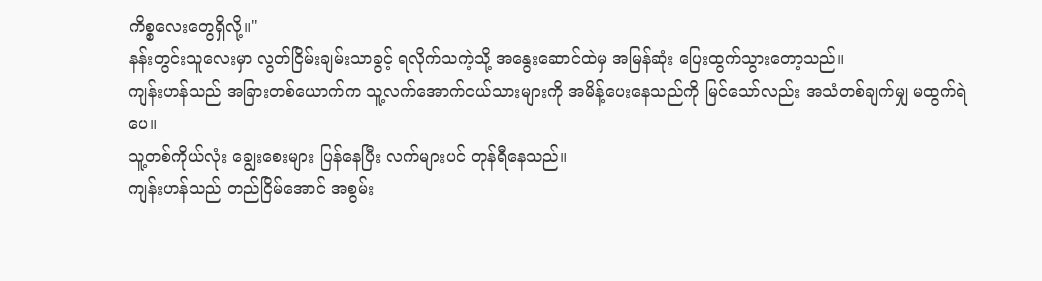ကိစ္စလေးတွေရှိလို့။"
နန်းတွင်းသူလေးမှာ လွတ်ငြိမ်းချမ်းသာခွင့် ရလိုက်သကဲ့သို့ အနွေးဆောင်ထဲမှ အမြန်ဆုံး ပြေးထွက်သွားတော့သည်။
ကျန်းဟန်သည် အခြားတစ်ယောက်က သူ့လက်အောက်ငယ်သားများကို အမိန့်ပေးနေသည်ကို မြင်သော်လည်း အသံတစ်ချက်မျှ မထွက်ရဲပေ။
သူ့တစ်ကိုယ်လုံး ချွေးစေးများ ပြန်နေပြီး လက်များပင် တုန်ရီနေသည်။
ကျန်းဟန်သည် တည်ငြိမ်အောင် အစွမ်း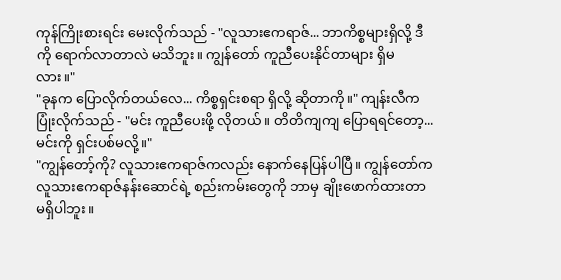ကုန်ကြိုးစားရင်း မေးလိုက်သည် - "လူသားဧကရာဇ်... ဘာကိစ္စများရှိလို့ ဒီကို ရောက်လာတာလဲ မသိဘူး။ ကျွန်တော် ကူညီပေးနိုင်တာများ ရှိမလား။"
"ခုနက ပြောလိုက်တယ်လေ... ကိစ္စရှင်းစရာ ရှိလို့ ဆိုတာကို။" ကျန်းလီက ပြုံးလိုက်သည် - "မင်း ကူညီပေးဖို့ လိုတယ်။ တိတိကျကျ ပြောရရင်တော့... မင်းကို ရှင်းပစ်မလို့။"
"ကျွန်တော့်ကို? လူသားဧကရာဇ်ကလည်း နောက်နေပြန်ပါပြီ။ ကျွန်တော်က လူသားဧကရာဇ်နန်းဆောင်ရဲ့ စည်းကမ်းတွေကို ဘာမှ ချိုးဖောက်ထားတာ မရှိပါဘူး။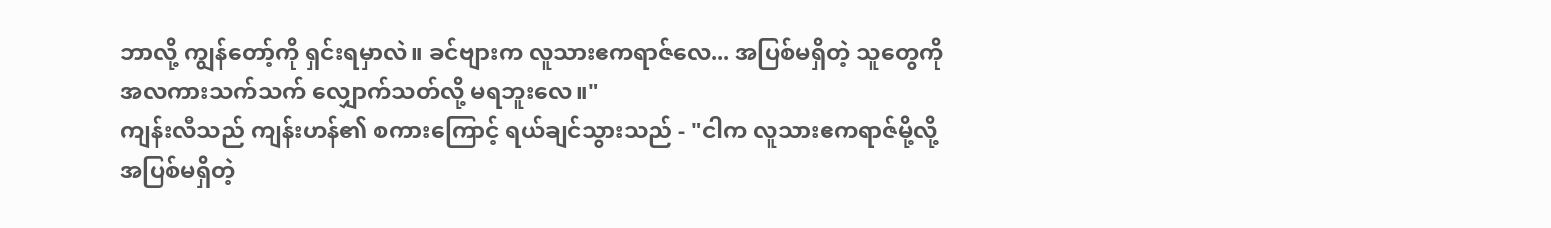ဘာလို့ ကျွန်တော့်ကို ရှင်းရမှာလဲ။ ခင်ဗျားက လူသားဧကရာဇ်လေ... အပြစ်မရှိတဲ့ သူတွေကို အလကားသက်သက် လျှောက်သတ်လို့ မရဘူးလေ။"
ကျန်းလီသည် ကျန်းဟန်၏ စကားကြောင့် ရယ်ချင်သွားသည် - "ငါက လူသားဧကရာဇ်မို့လို့ အပြစ်မရှိတဲ့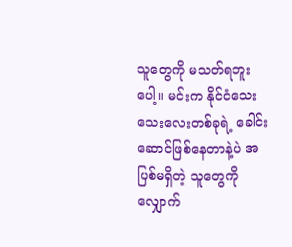သူတွေကို မသတ်ရဘူးပေါ့။ မင်းက နိုင်ငံသေးသေးလေးတစ်ခုရဲ့ ခေါင်းဆောင်ဖြစ်နေတာနဲ့ပဲ အပြစ်မရှိတဲ့ သူတွေကို လျှောက်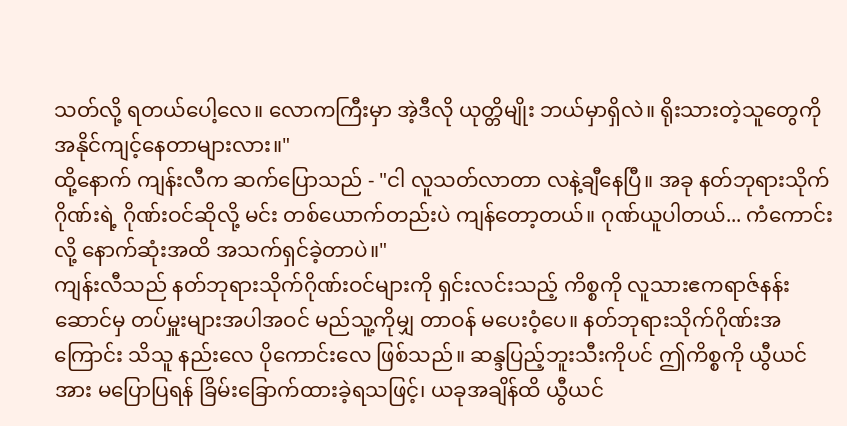သတ်လို့ ရတယ်ပေါ့လေ။ လောကကြီးမှာ အဲ့ဒီလို ယုတ္တိမျိုး ဘယ်မှာရှိလဲ။ ရိုးသားတဲ့သူတွေကို အနိုင်ကျင့်နေတာများလား။"
ထို့နောက် ကျန်းလီက ဆက်ပြောသည် - "ငါ လူသတ်လာတာ လနဲ့ချီနေပြီ။ အခု နတ်ဘုရားသိုက်ဂိုဏ်းရဲ့ ဂိုဏ်းဝင်ဆိုလို့ မင်း တစ်ယောက်တည်းပဲ ကျန်တော့တယ်။ ဂုဏ်ယူပါတယ်... ကံကောင်းလို့ နောက်ဆုံးအထိ အသက်ရှင်ခဲ့တာပဲ။"
ကျန်းလီသည် နတ်ဘုရားသိုက်ဂိုဏ်းဝင်များကို ရှင်းလင်းသည့် ကိစ္စကို လူသားဧကရာဇ်နန်းဆောင်မှ တပ်မှူးများအပါအဝင် မည်သူ့ကိုမျှ တာဝန် မပေးဝံ့ပေ။ နတ်ဘုရားသိုက်ဂိုဏ်းအကြောင်း သိသူ နည်းလေ ပိုကောင်းလေ ဖြစ်သည်။ ဆန္ဒပြည့်ဘူးသီးကိုပင် ဤကိစ္စကို ယွီယင်အား မပြောပြရန် ခြိမ်းခြောက်ထားခဲ့ရသဖြင့်၊ ယခုအချိန်ထိ ယွီယင်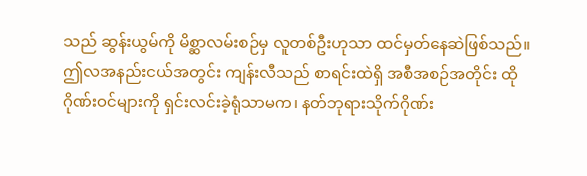သည် ဆွန်းယွမ်ကို မိစ္ဆာလမ်းစဉ်မှ လူတစ်ဦးဟုသာ ထင်မှတ်နေဆဲဖြစ်သည်။
ဤလအနည်းငယ်အတွင်း ကျန်းလီသည် စာရင်းထဲရှိ အစီအစဉ်အတိုင်း ထိုဂိုဏ်းဝင်များကို ရှင်းလင်းခဲ့ရုံသာမက၊ နတ်ဘုရားသိုက်ဂိုဏ်း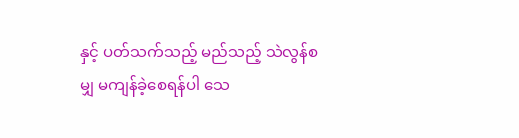နှင့် ပတ်သက်သည့် မည်သည့် သဲလွန်စမျှ မကျန်ခဲ့စေရန်ပါ သေ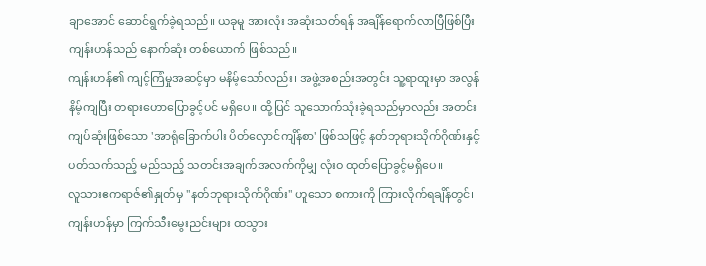ချာအောင် ဆောင်ရွက်ခဲ့ရသည်။ ယခုမူ အားလုံး အဆုံးသတ်ရန် အချိန်ရောက်လာပြီဖြစ်ပြီး ကျန်းဟန်သည် နောက်ဆုံး တစ်ယောက် ဖြစ်သည်။
ကျန်းဟန်၏ ကျင့်ကြံမှုအဆင့်မှာ မနိမ့်သော်လည်း၊ အဖွဲ့အစည်းအတွင်း သူ့ရာထူးမှာ အလွန်နိမ့်ကျပြီး တရားဟောပြောခွင့်ပင် မရှိပေ။ ထို့ပြင် သူသောက်သုံးခဲ့ရသည်မှာလည်း အတင်းကျပ်ဆုံးဖြစ်သော 'အာရုံခြောက်ပါး ပိတ်လှောင်ကျိန်စာ' ဖြစ်သဖြင့် နတ်ဘုရားသိုက်ဂိုဏ်းနှင့် ပတ်သက်သည့် မည်သည့် သတင်းအချက်အလက်ကိုမျှ လုံးဝ ထုတ်ပြောခွင့်မရှိပေ။
လူသားဧကရာဇ်၏နှုတ်မှ "နတ်ဘုရားသိုက်ဂိုဏ်း" ဟူသော စကားကို ကြားလိုက်ရချိန်တွင်၊ ကျန်းဟန်မှာ ကြက်သီးမွေးညင်းများ ထသွား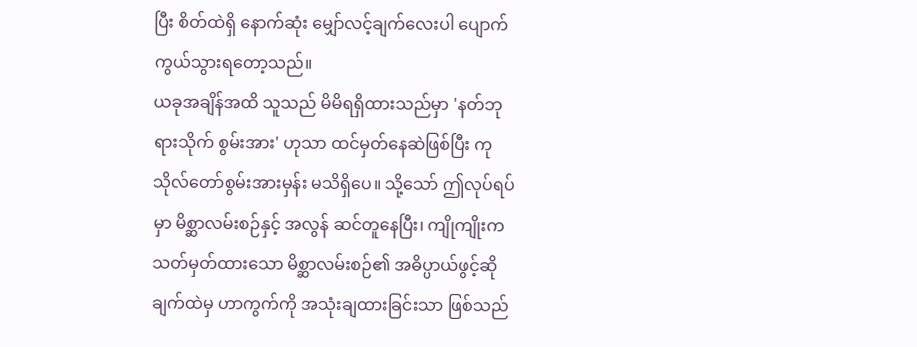ပြီး စိတ်ထဲရှိ နောက်ဆုံး မျှော်လင့်ချက်လေးပါ ပျောက်ကွယ်သွားရတော့သည်။
ယခုအချိန်အထိ သူသည် မိမိရရှိထားသည်မှာ 'နတ်ဘုရားသိုက် စွမ်းအား' ဟုသာ ထင်မှတ်နေဆဲဖြစ်ပြီး ကုသိုလ်တော်စွမ်းအားမှန်း မသိရှိပေ။ သို့သော် ဤလုပ်ရပ်မှာ မိစ္ဆာလမ်းစဉ်နှင့် အလွန် ဆင်တူနေပြီး၊ ကျိုကျိုးက သတ်မှတ်ထားသော မိစ္ဆာလမ်းစဉ်၏ အဓိပ္ပာယ်ဖွင့်ဆိုချက်ထဲမှ ဟာကွက်ကို အသုံးချထားခြင်းသာ ဖြစ်သည်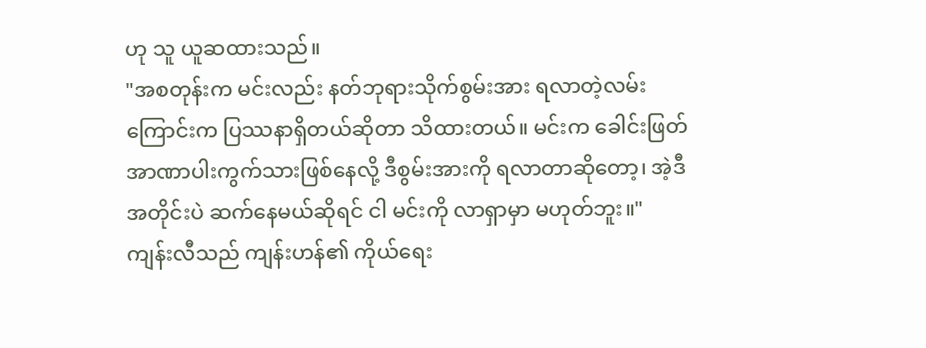ဟု သူ ယူဆထားသည်။
"အစတုန်းက မင်းလည်း နတ်ဘုရားသိုက်စွမ်းအား ရလာတဲ့လမ်းကြောင်းက ပြဿနာရှိတယ်ဆိုတာ သိထားတယ်။ မင်းက ခေါင်းဖြတ်အာဏာပါးကွက်သားဖြစ်နေလို့ ဒီစွမ်းအားကို ရလာတာဆိုတော့၊ အဲ့ဒီအတိုင်းပဲ ဆက်နေမယ်ဆိုရင် ငါ မင်းကို လာရှာမှာ မဟုတ်ဘူး။"
ကျန်းလီသည် ကျန်းဟန်၏ ကိုယ်ရေး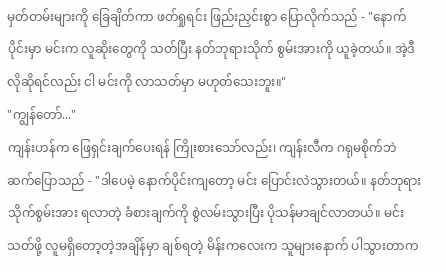မှတ်တမ်းများကို ခြေချိတ်ကာ ဖတ်ရှုရင်း ဖြည်းညှင်းစွာ ပြောလိုက်သည် - "နောက်ပိုင်းမှာ မင်းက လူဆိုးတွေကို သတ်ပြီး နတ်ဘုရားသိုက် စွမ်းအားကို ယူခဲ့တယ်။ အဲ့ဒီလိုဆိုရင်လည်း ငါ မင်းကို လာသတ်မှာ မဟုတ်သေးဘူး။"
"ကျွန်တော်..."
ကျန်းဟန်က ဖြေရှင်းချက်ပေးရန် ကြိုးစားသော်လည်း၊ ကျန်းလီက ဂရုမစိုက်ဘဲ ဆက်ပြောသည် - "ဒါပေမဲ့ နောက်ပိုင်းကျတော့ မင်း ပြောင်းလဲသွားတယ်။ နတ်ဘုရားသိုက်စွမ်းအား ရလာတဲ့ ခံစားချက်ကို စွဲလမ်းသွားပြီး ပိုသန်မာချင်လာတယ်။ မင်းသတ်ဖို့ လူမရှိတော့တဲ့အချိန်မှာ ချစ်ရတဲ့ မိန်းကလေးက သူများနောက် ပါသွားတာက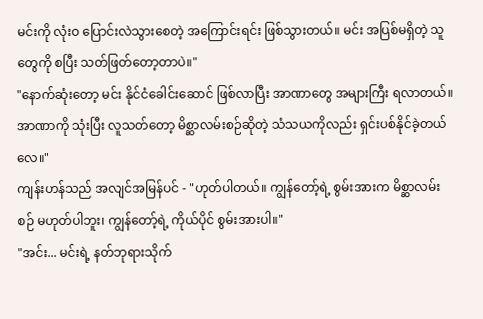မင်းကို လုံးဝ ပြောင်းလဲသွားစေတဲ့ အကြောင်းရင်း ဖြစ်သွားတယ်။ မင်း အပြစ်မရှိတဲ့ သူတွေကို စပြီး သတ်ဖြတ်တော့တာပဲ။"
"နောက်ဆုံးတော့ မင်း နိုင်ငံခေါင်းဆောင် ဖြစ်လာပြီး အာဏာတွေ အများကြီး ရလာတယ်။ အာဏာကို သုံးပြီး လူသတ်တော့ မိစ္ဆာလမ်းစဉ်ဆိုတဲ့ သံသယကိုလည်း ရှင်းပစ်နိုင်ခဲ့တယ်လေ။"
ကျန်းဟန်သည် အလျင်အမြန်ပင် - "ဟုတ်ပါတယ်။ ကျွန်တော့်ရဲ့ စွမ်းအားက မိစ္ဆာလမ်းစဉ် မဟုတ်ပါဘူး၊ ကျွန်တော့်ရဲ့ ကိုယ်ပိုင် စွမ်းအားပါ။"
"အင်း... မင်းရဲ့ နတ်ဘုရားသိုက်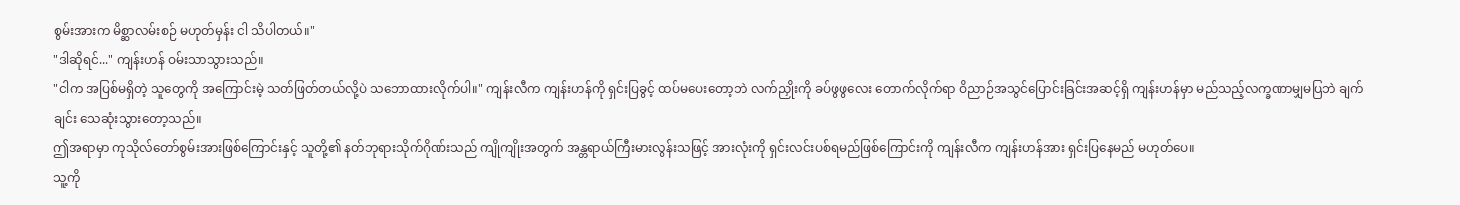စွမ်းအားက မိစ္ဆာလမ်းစဉ် မဟုတ်မှန်း ငါ သိပါတယ်။"
"ဒါဆိုရင်..." ကျန်းဟန် ဝမ်းသာသွားသည်။
"ငါက အပြစ်မရှိတဲ့ သူတွေကို အကြောင်းမဲ့ သတ်ဖြတ်တယ်လို့ပဲ သဘောထားလိုက်ပါ။" ကျန်းလီက ကျန်းဟန်ကို ရှင်းပြခွင့် ထပ်မပေးတော့ဘဲ လက်ညှိုးကို ခပ်ဖွဖွလေး တောက်လိုက်ရာ ဝိညာဉ်အသွင်ပြောင်းခြင်းအဆင့်ရှိ ကျန်းဟန်မှာ မည်သည့်လက္ခဏာမျှမပြဘဲ ချက်ချင်း သေဆုံးသွားတော့သည်။
ဤအရာမှာ ကုသိုလ်တော်စွမ်းအားဖြစ်ကြောင်းနှင့် သူတို့၏ နတ်ဘုရားသိုက်ဂိုဏ်းသည် ကျိုကျိုးအတွက် အန္တရာယ်ကြီးမားလွန်းသဖြင့် အားလုံးကို ရှင်းလင်းပစ်ရမည်ဖြစ်ကြောင်းကို ကျန်းလီက ကျန်းဟန်အား ရှင်းပြနေမည် မဟုတ်ပေ။
သူ့ကို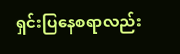ရှင်းပြနေစရာလည်း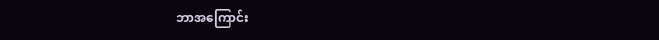ဘာအကြောင်း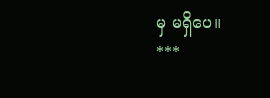မှ မရှိပေ။
***